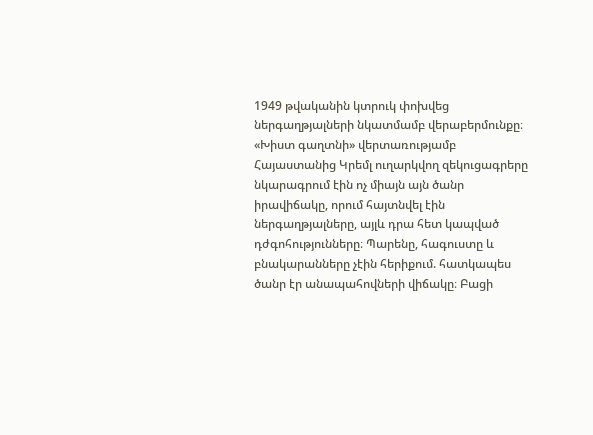1949 թվականին կտրուկ փոխվեց ներգաղթյալների նկատմամբ վերաբերմունքը։ «Խիստ գաղտնի» վերտառությամբ Հայաստանից Կրեմլ ուղարկվող զեկուցագրերը նկարագրում էին ոչ միայն այն ծանր իրավիճակը, որում հայտնվել էին ներգաղթյալները, այլև դրա հետ կապված դժգոհությունները։ Պարենը, հագուստը և բնակարանները չէին հերիքում. հատկապես ծանր էր անապահովների վիճակը։ Բացի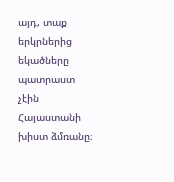այդ, տաք երկրներից եկածները պատրաստ չէին Հայաստանի խիստ ձմռանը։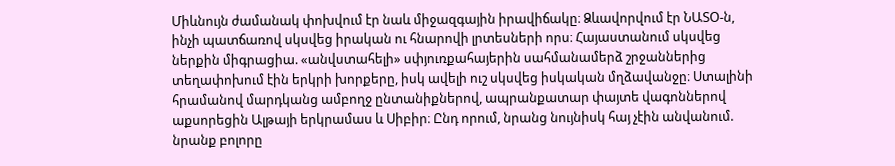Միևնույն ժամանակ փոխվում էր նաև միջազգային իրավիճակը։ Ձևավորվում էր ՆԱՏՕ-ն, ինչի պատճառով սկսվեց իրական ու հնարովի լրտեսների որս։ Հայաստանում սկսվեց ներքին միգրացիա. «անվստահելի» սփյուռքահայերին սահմանամերձ շրջաններից տեղափոխում էին երկրի խորքերը, իսկ ավելի ուշ սկսվեց իսկական մղձավանջը։ Ստալինի հրամանով մարդկանց ամբողջ ընտանիքներով, ապրանքատար փայտե վագոններով աքսորեցին Ալթայի երկրամաս և Սիբիր։ Ընդ որում, նրանց նույնիսկ հայ չէին անվանում. նրանք բոլորը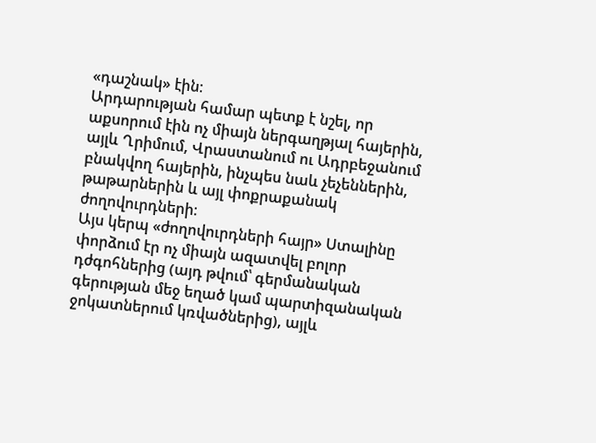«դաշնակ» էին։
Արդարության համար պետք է նշել, որ աքսորում էին ոչ միայն ներգաղթյալ հայերին, այլև Ղրիմում, Վրաստանում ու Ադրբեջանում բնակվող հայերին, ինչպես նաև չեչեններին, թաթարներին և այլ փոքրաքանակ ժողովուրդների։
Այս կերպ «ժողովուրդների հայր» Ստալինը փորձում էր ոչ միայն ազատվել բոլոր դժգոհներից (այդ թվում՝ գերմանական գերության մեջ եղած կամ պարտիզանական ջոկատներում կռվածներից), այլև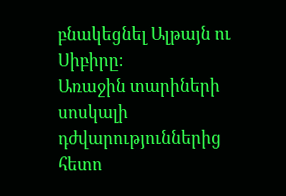բնակեցնել Ալթայն ու Սիբիրը։
Առաջին տարիների սոսկալի դժվարություններից հետո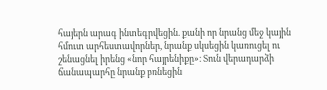հայերն արագ ինտեգրվեցին. քանի որ նրանց մեջ կային հմուտ արհեստավորներ, նրանք սկսեցին կառուցել ու շենացնել իրենց «նոր հայրենիքը»։ Տուն վերադարձի ճանապարհը նրանք բռնեցին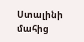Ստալինի մահից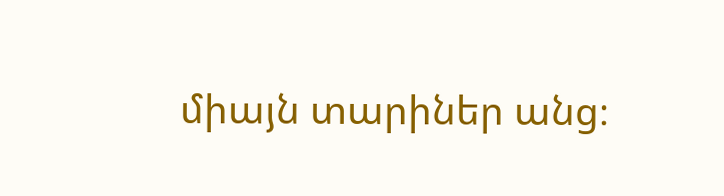միայն տարիներ անց։